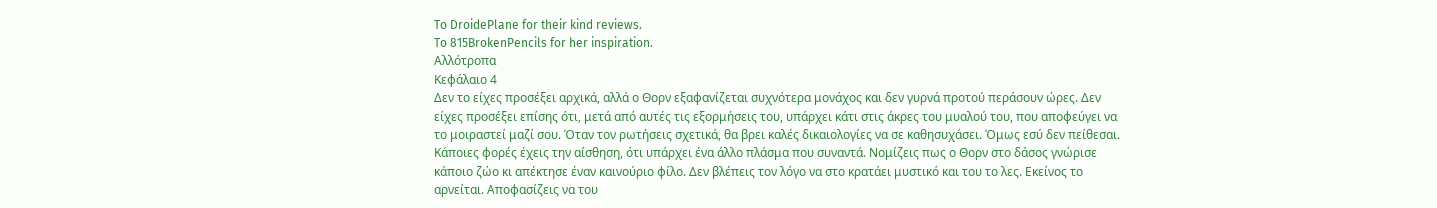To DroidePlane for their kind reviews.
To 815BrokenPencils for her inspiration.
Αλλότροπα
Κεφάλαιο 4
Δεν το είχες προσέξει αρχικά, αλλά ο Θορν εξαφανίζεται συχνότερα μονάχος και δεν γυρνά προτού περάσουν ώρες. Δεν είχες προσέξει επίσης ότι, μετά από αυτές τις εξορμήσεις του, υπάρχει κάτι στις άκρες του μυαλού του, που αποφεύγει να το μοιραστεί μαζί σου. Όταν τον ρωτήσεις σχετικά, θα βρει καλές δικαιολογίες να σε καθησυχάσει. Όμως εσύ δεν πείθεσαι. Κάποιες φορές έχεις την αίσθηση, ότι υπάρχει ένα άλλο πλάσμα που συναντά. Νομίζεις πως ο Θορν στο δάσος γνώρισε κάποιο ζώο κι απέκτησε έναν καινούριο φίλο. Δεν βλέπεις τον λόγο να στο κρατάει μυστικό και του το λες. Εκείνος το αρνείται. Αποφασίζεις να του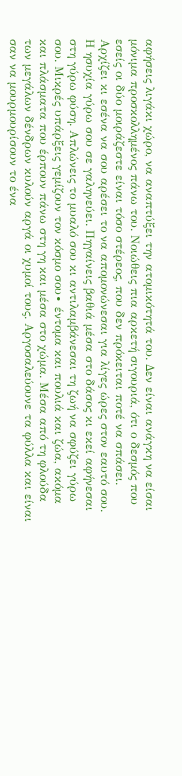αφήσεις λιγάκι χώρο, να αναπτύξει την ατομικότητά του. Δεν είναι ανάγκη να είσαι μόνιμα προσκολλημένος πάνω του. Νοιώθεις πια αρκετή σιγουριά, ότι ο δεσμός που εσείς οι δύο μοιράζεστε είναι τόσο στέρεος, που δεν πρόκειται ποτέ να σπάσει.
Αρχίζει κι εσένα να σου αρέσει το να απομονώνεσαι για λίγες ώρες στον εαυτό σου. Η ησυχία γύρω σου σε γαληνεύει. Πηγαίνεις βαθιά μέσα στο δάσος κι εκεί αφήνεσαι στη γύρω φύση. Απλώνεις το μυαλό σου κι αντιλαμβάνεσαι τη ζωή να σφύζει γύρω σου. Μικρές υπάρξεις γεμίζουν τον κόσμο σου∙ έντομα και πουλιά και ζώα, ακόμα και πλάσματα που έρπουν πάνω στη γη και μέσα στο χώμα. Μέσα από τη φλούδα των μεγάλων δένδρων κυλούν αργά οι χυμοί τους. Αργοσαλεύουνε τα φύλλα και είναι σαν να μουρμουρίσουν το ένα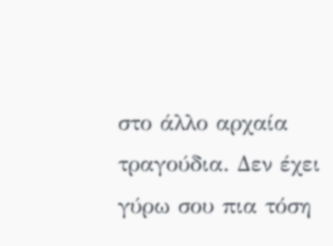στο άλλο αρχαία τραγούδια. Δεν έχει γύρω σου πια τόση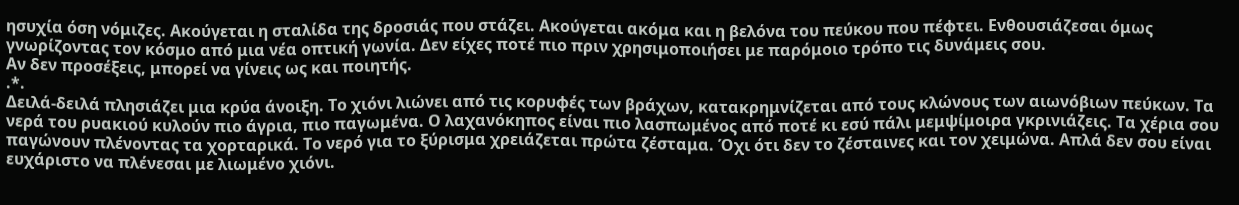ησυχία όση νόμιζες. Ακούγεται η σταλίδα της δροσιάς που στάζει. Ακούγεται ακόμα και η βελόνα του πεύκου που πέφτει. Ενθουσιάζεσαι όμως γνωρίζοντας τον κόσμο από μια νέα οπτική γωνία. Δεν είχες ποτέ πιο πριν χρησιμοποιήσει με παρόμοιο τρόπο τις δυνάμεις σου.
Αν δεν προσέξεις, μπορεί να γίνεις ως και ποιητής.
.*.
Δειλά-δειλά πλησιάζει μια κρύα άνοιξη. Το χιόνι λιώνει από τις κορυφές των βράχων, κατακρημνίζεται από τους κλώνους των αιωνόβιων πεύκων. Τα νερά του ρυακιού κυλούν πιο άγρια, πιο παγωμένα. Ο λαχανόκηπος είναι πιο λασπωμένος από ποτέ κι εσύ πάλι μεμψίμοιρα γκρινιάζεις. Τα χέρια σου παγώνουν πλένοντας τα χορταρικά. Το νερό για το ξύρισμα χρειάζεται πρώτα ζέσταμα. Όχι ότι δεν το ζέσταινες και τον χειμώνα. Απλά δεν σου είναι ευχάριστο να πλένεσαι με λιωμένο χιόνι.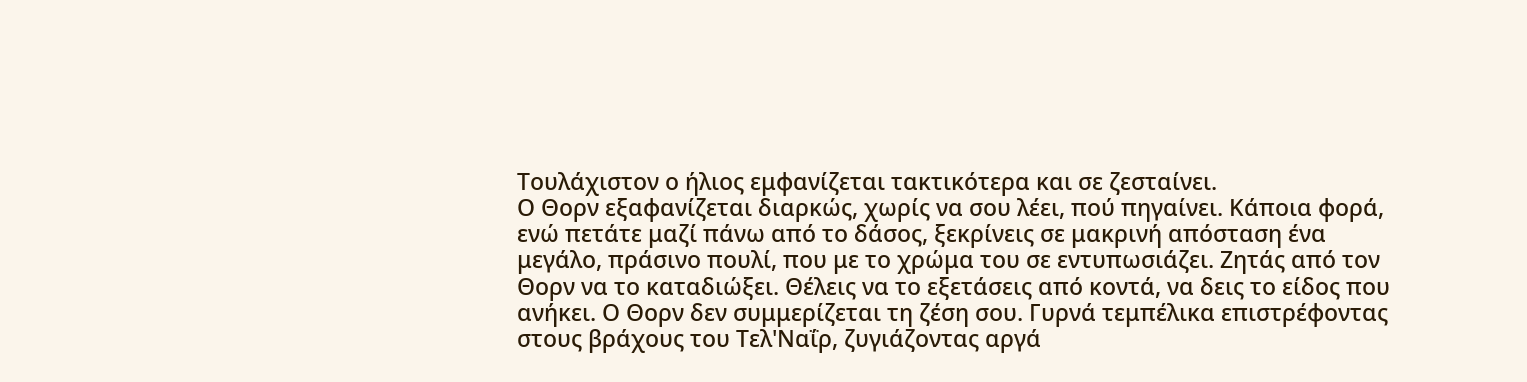Τουλάχιστον ο ήλιος εμφανίζεται τακτικότερα και σε ζεσταίνει.
Ο Θορν εξαφανίζεται διαρκώς, χωρίς να σου λέει, πού πηγαίνει. Κάποια φορά, ενώ πετάτε μαζί πάνω από το δάσος, ξεκρίνεις σε μακρινή απόσταση ένα μεγάλο, πράσινο πουλί, που με το χρώμα του σε εντυπωσιάζει. Ζητάς από τον Θορν να το καταδιώξει. Θέλεις να το εξετάσεις από κοντά, να δεις το είδος που ανήκει. Ο Θορν δεν συμμερίζεται τη ζέση σου. Γυρνά τεμπέλικα επιστρέφοντας στους βράχους του Τελ'Ναΐρ, ζυγιάζοντας αργά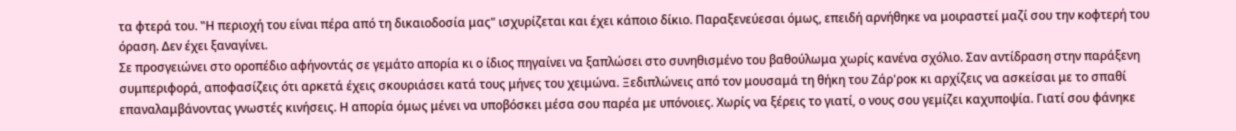τα φτερά του. ‟Η περιοχή του είναι πέρα από τη δικαιοδοσία μας" ισχυρίζεται και έχει κάποιο δίκιο. Παραξενεύεσαι όμως, επειδή αρνήθηκε να μοιραστεί μαζί σου την κοφτερή του όραση. Δεν έχει ξαναγίνει.
Σε προσγειώνει στο οροπέδιο αφήνοντάς σε γεμάτο απορία κι ο ίδιος πηγαίνει να ξαπλώσει στο συνηθισμένο του βαθούλωμα χωρίς κανένα σχόλιο. Σαν αντίδραση στην παράξενη συμπεριφορά, αποφασίζεις ότι αρκετά έχεις σκουριάσει κατά τους μήνες του χειμώνα. Ξεδιπλώνεις από τον μουσαμά τη θήκη του Ζάρ'ροκ κι αρχίζεις να ασκείσαι με το σπαθί επαναλαμβάνοντας γνωστές κινήσεις. Η απορία όμως μένει να υποβόσκει μέσα σου παρέα με υπόνοιες. Χωρίς να ξέρεις το γιατί, ο νους σου γεμίζει καχυποψία. Γιατί σου φάνηκε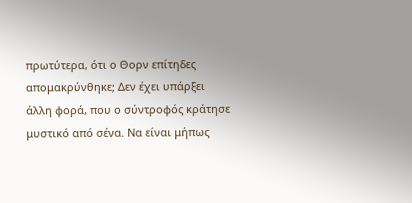πρωτύτερα, ότι ο Θορν επίτηδες απομακρύνθηκε; Δεν έχει υπάρξει άλλη φορά, που ο σύντροφός κράτησε μυστικό από σένα. Να είναι μήπως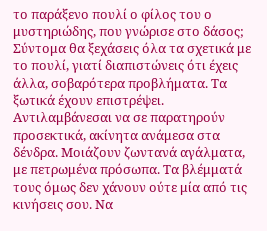το παράξενο πουλί ο φίλος του ο μυστηριώδης, που γνώρισε στο δάσος;
Σύντομα θα ξεχάσεις όλα τα σχετικά με το πουλί, γιατί διαπιστώνεις ότι έχεις άλλα, σοβαρότερα προβλήματα. Τα ξωτικά έχουν επιστρέψει. Αντιλαμβάνεσαι να σε παρατηρούν προσεκτικά, ακίνητα ανάμεσα στα δένδρα. Μοιάζουν ζωντανά αγάλματα, με πετρωμένα πρόσωπα. Τα βλέμματά τους όμως δεν χάνουν ούτε μία από τις κινήσεις σου. Να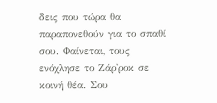δεις που τώρα θα παραπονεθούν για το σπαθί σου. Φαίνεται, τους ενόχλησε το Ζάρ'ροκ σε κοινή θέα. Σου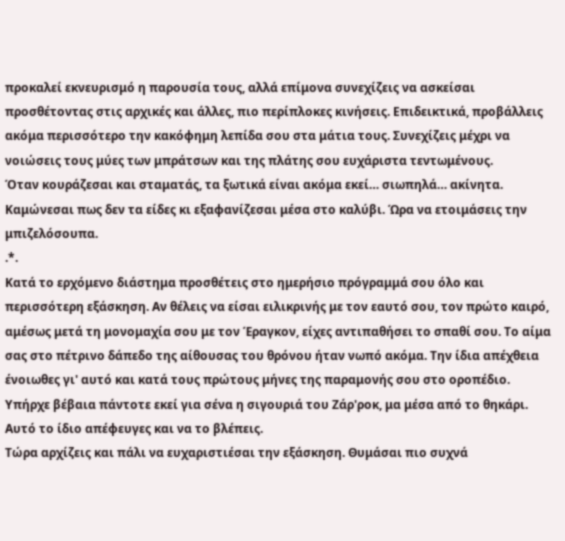προκαλεί εκνευρισμό η παρουσία τους, αλλά επίμονα συνεχίζεις να ασκείσαι προσθέτοντας στις αρχικές και άλλες, πιο περίπλοκες κινήσεις. Επιδεικτικά, προβάλλεις ακόμα περισσότερο την κακόφημη λεπίδα σου στα μάτια τους. Συνεχίζεις μέχρι να νοιώσεις τους μύες των μπράτσων και της πλάτης σου ευχάριστα τεντωμένους.
Όταν κουράζεσαι και σταματάς, τα ξωτικά είναι ακόμα εκεί… σιωπηλά… ακίνητα. Καμώνεσαι πως δεν τα είδες κι εξαφανίζεσαι μέσα στο καλύβι. Ώρα να ετοιμάσεις την μπιζελόσουπα.
.*.
Κατά το ερχόμενο διάστημα προσθέτεις στο ημερήσιο πρόγραμμά σου όλο και περισσότερη εξάσκηση. Αν θέλεις να είσαι ειλικρινής με τον εαυτό σου, τον πρώτο καιρό, αμέσως μετά τη μονομαχία σου με τον Έραγκον, είχες αντιπαθήσει το σπαθί σου. Το αίμα σας στο πέτρινο δάπεδο της αίθουσας του θρόνου ήταν νωπό ακόμα. Την ίδια απέχθεια ένοιωθες γι' αυτό και κατά τους πρώτους μήνες της παραμονής σου στο οροπέδιο. Υπήρχε βέβαια πάντοτε εκεί για σένα η σιγουριά του Ζάρ'ροκ, μα μέσα από το θηκάρι. Αυτό το ίδιο απέφευγες και να το βλέπεις.
Τώρα αρχίζεις και πάλι να ευχαριστιέσαι την εξάσκηση. Θυμάσαι πιο συχνά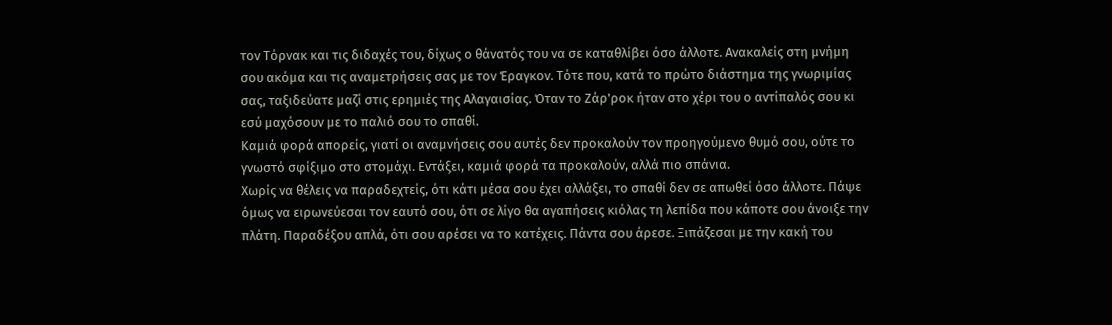τον Τόρνακ και τις διδαχές του, δίχως ο θάνατός του να σε καταθλίβει όσο άλλοτε. Ανακαλείς στη μνήμη σου ακόμα και τις αναμετρήσεις σας με τον Έραγκον. Τότε που, κατά το πρώτο διάστημα της γνωριμίας σας, ταξιδεύατε μαζί στις ερημιές της Αλαγαισίας. Όταν το Ζάρ'ροκ ήταν στο χέρι του ο αντίπαλός σου κι εσύ μαχόσουν με το παλιό σου το σπαθί.
Καμιά φορά απορείς, γιατί οι αναμνήσεις σου αυτές δεν προκαλούν τον προηγούμενο θυμό σου, ούτε το γνωστό σφίξιμο στο στομάχι. Εντάξει, καμιά φορά τα προκαλούν, αλλά πιο σπάνια.
Χωρίς να θέλεις να παραδεχτείς, ότι κάτι μέσα σου έχει αλλάξει, το σπαθί δεν σε απωθεί όσο άλλοτε. Πάψε όμως να ειρωνεύεσαι τον εαυτό σου, ότι σε λίγο θα αγαπήσεις κιόλας τη λεπίδα που κάποτε σου άνοιξε την πλάτη. Παραδέξου απλά, ότι σου αρέσει να το κατέχεις. Πάντα σου άρεσε. Ξιπάζεσαι με την κακή του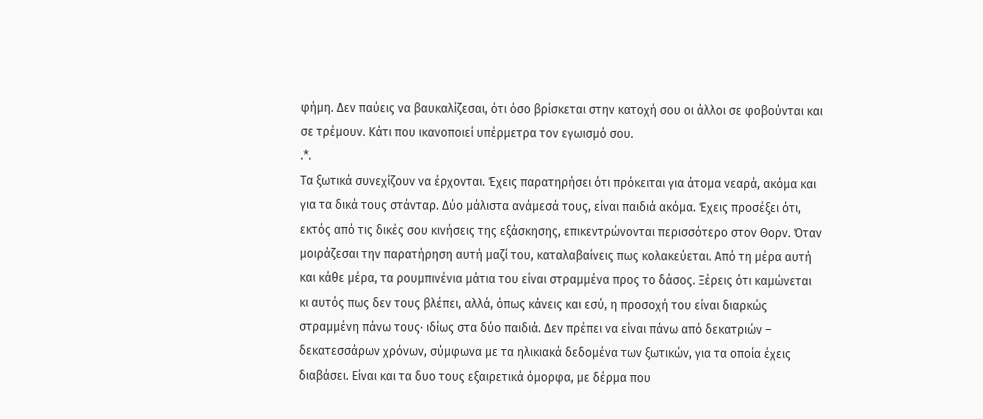φήμη. Δεν παύεις να βαυκαλίζεσαι, ότι όσο βρίσκεται στην κατοχή σου οι άλλοι σε φοβούνται και σε τρέμουν. Κάτι που ικανοποιεί υπέρμετρα τον εγωισμό σου.
.*.
Τα ξωτικά συνεχίζουν να έρχονται. Έχεις παρατηρήσει ότι πρόκειται για άτομα νεαρά, ακόμα και για τα δικά τους στάνταρ. Δύο μάλιστα ανάμεσά τους, είναι παιδιά ακόμα. Έχεις προσέξει ότι, εκτός από τις δικές σου κινήσεις της εξάσκησης, επικεντρώνονται περισσότερο στον Θορν. Όταν μοιράζεσαι την παρατήρηση αυτή μαζί του, καταλαβαίνεις πως κολακεύεται. Από τη μέρα αυτή και κάθε μέρα, τα ρουμπινένια μάτια του είναι στραμμένα προς το δάσος. Ξέρεις ότι καμώνεται κι αυτός πως δεν τους βλέπει, αλλά, όπως κάνεις και εσύ, η προσοχή του είναι διαρκώς στραμμένη πάνω τους∙ ιδίως στα δύο παιδιά. Δεν πρέπει να είναι πάνω από δεκατριών – δεκατεσσάρων χρόνων, σύμφωνα με τα ηλικιακά δεδομένα των ξωτικών, για τα οποία έχεις διαβάσει. Είναι και τα δυο τους εξαιρετικά όμορφα, με δέρμα που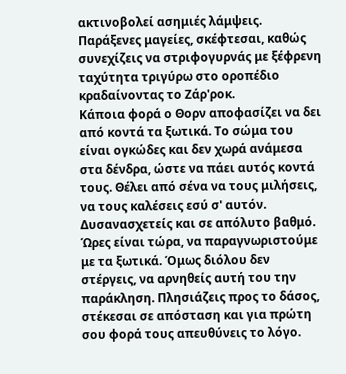ακτινοβολεί ασημιές λάμψεις. Παράξενες μαγείες, σκέφτεσαι, καθώς συνεχίζεις να στριφογυρνάς με ξέφρενη ταχύτητα τριγύρω στο οροπέδιο κραδαίνοντας το Ζάρ'ροκ.
Κάποια φορά ο Θορν αποφασίζει να δει από κοντά τα ξωτικά. Το σώμα του είναι ογκώδες και δεν χωρά ανάμεσα στα δένδρα, ώστε να πάει αυτός κοντά τους. Θέλει από σένα να τους μιλήσεις, να τους καλέσεις εσύ σ' αυτόν. Δυσανασχετείς και σε απόλυτο βαθμό. Ώρες είναι τώρα, να παραγνωριστούμε με τα ξωτικά. Όμως διόλου δεν στέργεις, να αρνηθείς αυτή του την παράκληση. Πλησιάζεις προς το δάσος, στέκεσαι σε απόσταση και για πρώτη σου φορά τους απευθύνεις το λόγο.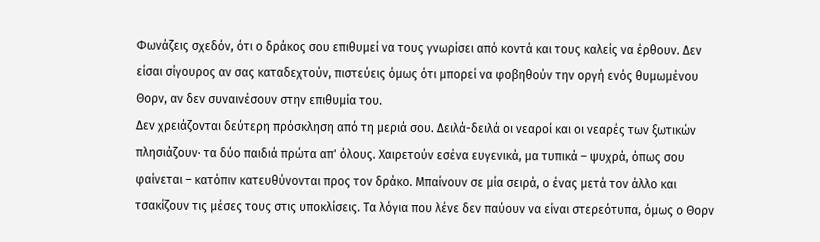Φωνάζεις σχεδόν, ότι ο δράκος σου επιθυμεί να τους γνωρίσει από κοντά και τους καλείς να έρθουν. Δεν είσαι σίγουρος αν σας καταδεχτούν, πιστεύεις όμως ότι μπορεί να φοβηθούν την οργή ενός θυμωμένου Θορν, αν δεν συναινέσουν στην επιθυμία του.
Δεν χρειάζονται δεύτερη πρόσκληση από τη μεριά σου. Δειλά-δειλά οι νεαροί και οι νεαρές των ξωτικών πλησιάζουν∙ τα δύο παιδιά πρώτα απ' όλους. Χαιρετούν εσένα ευγενικά, μα τυπικά – ψυχρά, όπως σου φαίνεται – κατόπιν κατευθύνονται προς τον δράκο. Μπαίνουν σε μία σειρά, ο ένας μετά τον άλλο και τσακίζουν τις μέσες τους στις υποκλίσεις. Τα λόγια που λένε δεν παύουν να είναι στερεότυπα, όμως ο Θορν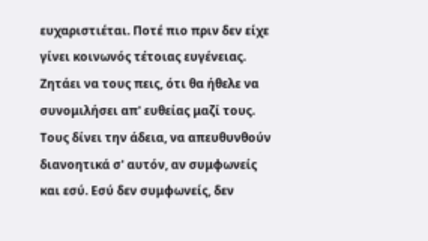ευχαριστιέται. Ποτέ πιο πριν δεν είχε γίνει κοινωνός τέτοιας ευγένειας. Ζητάει να τους πεις, ότι θα ήθελε να συνομιλήσει απ' ευθείας μαζί τους. Τους δίνει την άδεια, να απευθυνθούν διανοητικά σ' αυτόν, αν συμφωνείς και εσύ. Εσύ δεν συμφωνείς, δεν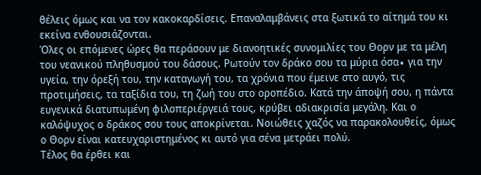θέλεις όμως και να τον κακοκαρδίσεις. Επαναλαμβάνεις στα ξωτικά το αίτημά του κι εκείνα ενθουσιάζονται.
Όλες οι επόμενες ώρες θα περάσουν με διανοητικές συνομιλίες του Θορν με τα μέλη του νεανικού πληθυσμού του δάσους. Ρωτούν τον δράκο σου τα μύρια όσα∙ για την υγεία, την όρεξή του, την καταγωγή του, τα χρόνια που έμεινε στο αυγό, τις προτιμήσεις, τα ταξίδια του, τη ζωή του στο οροπέδιο. Κατά την άποψή σου, η πάντα ευγενικά διατυπωμένη φιλοπεριέργειά τους, κρύβει αδιακρισία μεγάλη. Και ο καλόψυχος ο δράκος σου τους αποκρίνεται. Νοιώθεις χαζός να παρακολουθείς, όμως ο Θορν είναι κατευχαριστημένος κι αυτό για σένα μετράει πολύ.
Τέλος θα έρθει και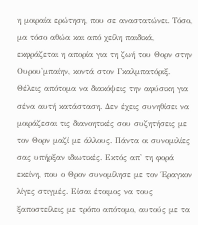η μοιραία ερώτηση, που σε αναστατώνει. Τόσο, μα τόσο αθώα και από χείλη παιδικά, εκφράζεται η απορία για τη ζωή του Θορν στην Ουρου'μπαίην, κοντά στον Γκαλμπατόριξ.
Θέλεις απότομα να διακόψεις την αφύσικη για σένα αυτή κατάσταση. Δεν έχεις συνηθίσει να μοιράζεσαι τις διανοητικές σου συζητήσεις με τον Θορν μαζί με άλλους. Πάντα οι συνομιλίες σας υπήρξαν ιδιωτικές. Εκτός απ' τη φορά εκείνη, που ο Θρον συνομίλησε με τον Έραγκον λίγες στιγμές. Είσαι έτοιμος να τους ξαποστείλεις με τρόπο απότομο, αυτούς με τα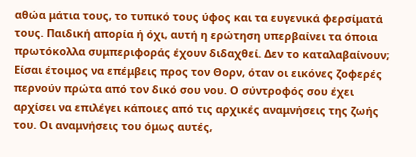αθώα μάτια τους, το τυπικό τους ύφος και τα ευγενικά φερσίματά τους. Παιδική απορία ή όχι, αυτή η ερώτηση υπερβαίνει τα όποια πρωτόκολλα συμπεριφοράς έχουν διδαχθεί. Δεν το καταλαβαίνουν;
Είσαι έτοιμος να επέμβεις προς τον Θορν, όταν οι εικόνες ζοφερές περνούν πρώτα από τον δικό σου νου. Ο σύντροφός σου έχει αρχίσει να επιλέγει κάποιες από τις αρχικές αναμνήσεις της ζωής του. Οι αναμνήσεις του όμως αυτές,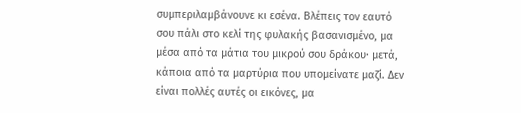συμπεριλαμβάνουνε κι εσένα. Βλέπεις τον εαυτό σου πάλι στο κελί της φυλακής βασανισμένο, μα μέσα από τα μάτια του μικρού σου δράκου∙ μετά, κάποια από τα μαρτύρια που υπομείνατε μαζί. Δεν είναι πολλές αυτές οι εικόνες, μα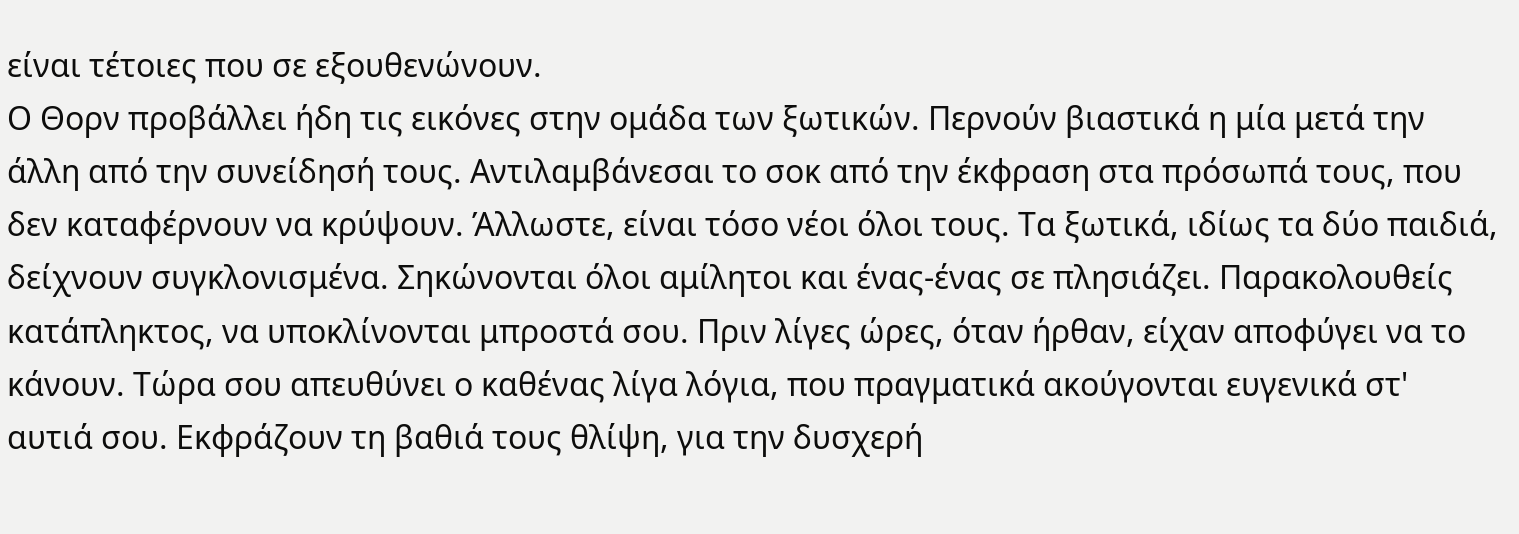είναι τέτοιες που σε εξουθενώνουν.
Ο Θορν προβάλλει ήδη τις εικόνες στην ομάδα των ξωτικών. Περνούν βιαστικά η μία μετά την άλλη από την συνείδησή τους. Αντιλαμβάνεσαι το σοκ από την έκφραση στα πρόσωπά τους, που δεν καταφέρνουν να κρύψουν. Άλλωστε, είναι τόσο νέοι όλοι τους. Τα ξωτικά, ιδίως τα δύο παιδιά, δείχνουν συγκλονισμένα. Σηκώνονται όλοι αμίλητοι και ένας-ένας σε πλησιάζει. Παρακολουθείς κατάπληκτος, να υποκλίνονται μπροστά σου. Πριν λίγες ώρες, όταν ήρθαν, είχαν αποφύγει να το κάνουν. Τώρα σου απευθύνει ο καθένας λίγα λόγια, που πραγματικά ακούγονται ευγενικά στ' αυτιά σου. Εκφράζουν τη βαθιά τους θλίψη, για την δυσχερή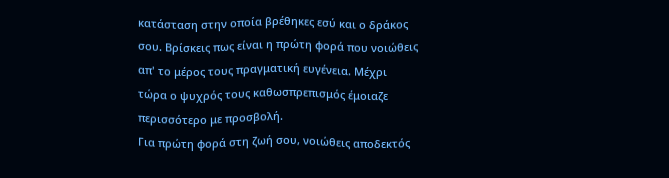κατάσταση στην οποία βρέθηκες εσύ και ο δράκος σου. Βρίσκεις πως είναι η πρώτη φορά που νοιώθεις απ' το μέρος τους πραγματική ευγένεια. Μέχρι τώρα ο ψυχρός τους καθωσπρεπισμός έμοιαζε περισσότερο με προσβολή.
Για πρώτη φορά στη ζωή σου, νοιώθεις αποδεκτός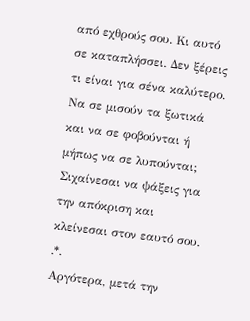από εχθρούς σου. Κι αυτό σε καταπλήσσει. Δεν ξέρεις τι είναι για σένα καλύτερο. Να σε μισούν τα ξωτικά και να σε φοβούνται ή μήπως να σε λυπούνται; Σιχαίνεσαι να ψάξεις για την απόκριση και κλείνεσαι στον εαυτό σου.
.*.
Αργότερα, μετά την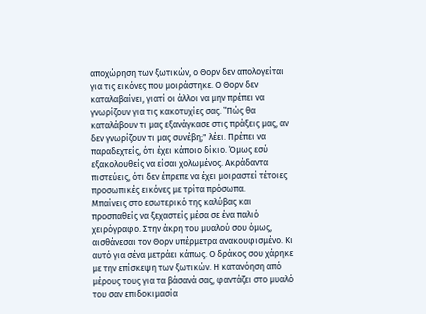αποχώρηση των ξωτικών, ο Θορν δεν απολογείται για τις εικόνες που μοιράστηκε. Ο Θορν δεν καταλαβαίνει, γιατί οι άλλοι να μην πρέπει να γνωρίζουν για τις κακοτυχίες σας. ‟Πώς θα καταλάβουν τι μας εξανάγκασε στις πράξεις μας, αν δεν γνωρίζουν τι μας συνέβη;" λέει. Πρέπει να παραδεχτείς, ότι έχει κάποιο δίκιο. Όμως εσύ εξακολουθείς να είσαι χολωμένος. Ακράδαντα πιστεύεις, ότι δεν έπρεπε να έχει μοιραστεί τέτοιες προσωπικές εικόνες με τρίτα πρόσωπα.
Μπαίνεις στο εσωτερικό της καλύβας και προσπαθείς να ξεχαστείς μέσα σε ένα παλιό χειρόγραφο. Στην άκρη του μυαλού σου όμως, αισθάνεσαι τον Θορν υπέρμετρα ανακουφισμένο. Κι αυτό για σένα μετράει κάπως. Ο δράκος σου χάρηκε με την επίσκεψη των ξωτικών. Η κατανόηση από μέρους τους για τα βάσανά σας, φαντάζει στο μυαλό του σαν επιδοκιμασία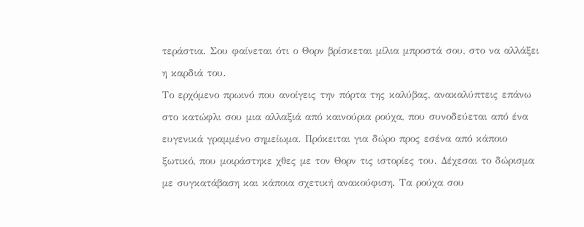τεράστια. Σου φαίνεται ότι ο Θορν βρίσκεται μίλια μπροστά σου, στο να αλλάξει η καρδιά του.
Το ερχόμενο πρωινό που ανοίγεις την πόρτα της καλύβας, ανακαλύπτεις επάνω στο κατώφλι σου μια αλλαξιά από καινούρια ρούχα, που συνοδεύεται από ένα ευγενικά γραμμένο σημείωμα. Πρόκειται για δώρο προς εσένα από κάποιο ξωτικό, που μοιράστηκε χθες με τον Θορν τις ιστορίες του. Δέχεσαι το δώρισμα με συγκατάβαση και κάποια σχετική ανακούφιση. Τα ρούχα σου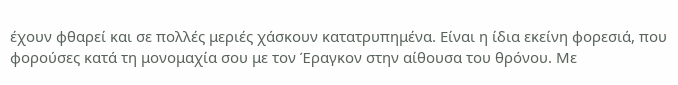έχουν φθαρεί και σε πολλές μεριές χάσκουν κατατρυπημένα. Είναι η ίδια εκείνη φορεσιά, που φορούσες κατά τη μονομαχία σου με τον Έραγκον στην αίθουσα του θρόνου. Με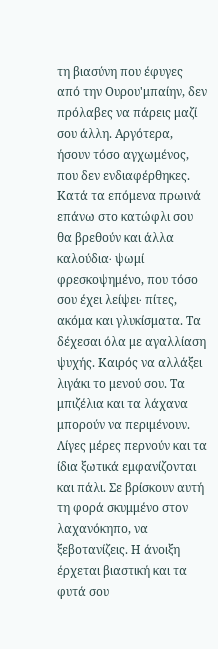τη βιασύνη που έφυγες από την Ουρου'μπαίην, δεν πρόλαβες να πάρεις μαζί σου άλλη. Αργότερα, ήσουν τόσο αγχωμένος, που δεν ενδιαφέρθηκες.
Κατά τα επόμενα πρωινά επάνω στο κατώφλι σου θα βρεθούν και άλλα καλούδια∙ ψωμί φρεσκοψημένο, που τόσο σου έχει λείψει∙ πίτες, ακόμα και γλυκίσματα. Τα δέχεσαι όλα με αγαλλίαση ψυχής. Καιρός να αλλάξει λιγάκι το μενού σου. Τα μπιζέλια και τα λάχανα μπορούν να περιμένουν.
Λίγες μέρες περνούν και τα ίδια ξωτικά εμφανίζονται και πάλι. Σε βρίσκουν αυτή τη φορά σκυμμένο στον λαχανόκηπο, να ξεβοτανίζεις. Η άνοιξη έρχεται βιαστική και τα φυτά σου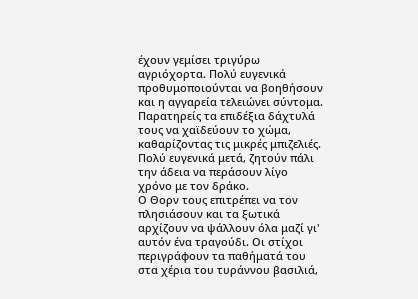έχουν γεμίσει τριγύρω αγριόχορτα. Πολύ ευγενικά προθυμοποιούνται να βοηθήσουν και η αγγαρεία τελειώνει σύντομα. Παρατηρείς τα επιδέξια δάχτυλά τους να χαϊδεύουν το χώμα, καθαρίζοντας τις μικρές μπιζελιές. Πολύ ευγενικά μετά, ζητούν πάλι την άδεια να περάσουν λίγο χρόνο με τον δράκο.
Ο Θορν τους επιτρέπει να τον πλησιάσουν και τα ξωτικά αρχίζουν να ψάλλουν όλα μαζί γι' αυτόν ένα τραγούδι. Οι στίχοι περιγράφουν τα παθήματά του στα χέρια του τυράννου βασιλιά,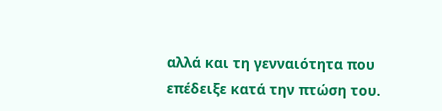αλλά και τη γενναιότητα που επέδειξε κατά την πτώση του.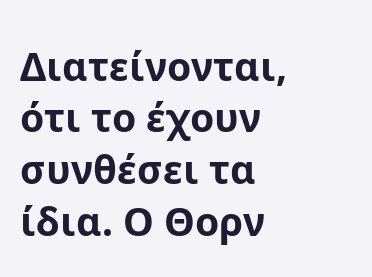Διατείνονται, ότι το έχουν συνθέσει τα ίδια. Ο Θορν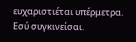ευχαριστιέται υπέρμετρα. Εσύ συγκινείσαι.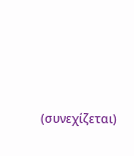(συνεχίζεται)